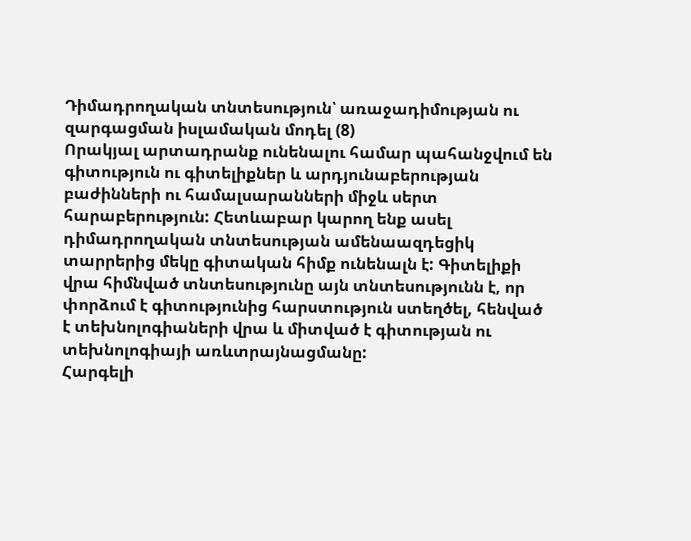Դիմադրողական տնտեսություն՝ առաջադիմության ու զարգացման իսլամական մոդել (8)
Որակյալ արտադրանք ունենալու համար պահանջվում են գիտություն ու գիտելիքներ և արդյունաբերության բաժինների ու համալսարանների միջև սերտ հարաբերություն: Հետևաբար կարող ենք ասել դիմադրողական տնտեսության ամենաազդեցիկ տարրերից մեկը գիտական հիմք ունենալն է: Գիտելիքի վրա հիմնված տնտեսությունը այն տնտեսությունն է, որ փորձում է գիտությունից հարստություն ստեղծել, հենված է տեխնոլոգիաների վրա և միտված է գիտության ու տեխնոլոգիայի առևտրայնացմանը:
Հարգելի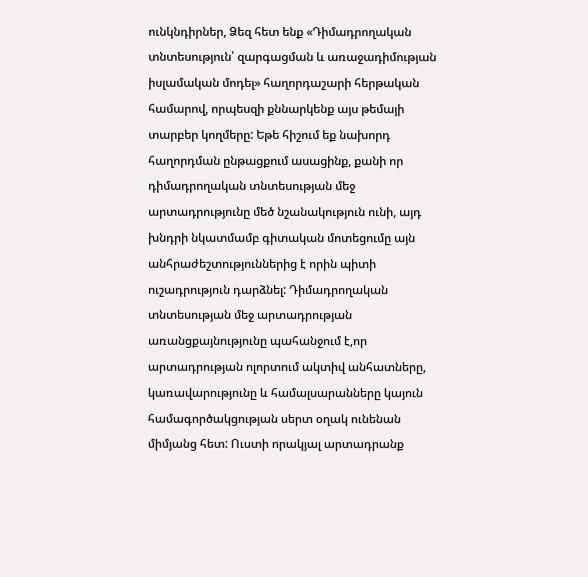ունկնդիրներ, Ձեզ հետ ենք «Դիմադրողական տնտեսություն՝ զարգացման և առաջադիմության իսլամական մոդել» հաղորդաշարի հերթական համարով, որպեսզի քննարկենք այս թեմայի տարբեր կողմերը: Եթե հիշում եք նախորդ հաղորդման ընթացքում ասացինք, քանի որ դիմադրողական տնտեսության մեջ արտադրությունը մեծ նշանակություն ունի, այդ խնդրի նկատմամբ գիտական մոտեցումը այն անհրաժեշտություններից է որին պիտի ուշադրություն դարձնել: Դիմադրողական տնտեսության մեջ արտադրության առանցքայնությունը պահանջում է,որ արտադրության ոլորտում ակտիվ անհատները, կառավարությունը և համալսարանները կայուն համագործակցության սերտ օղակ ունենան միմյանց հետ: Ուստի որակյալ արտադրանք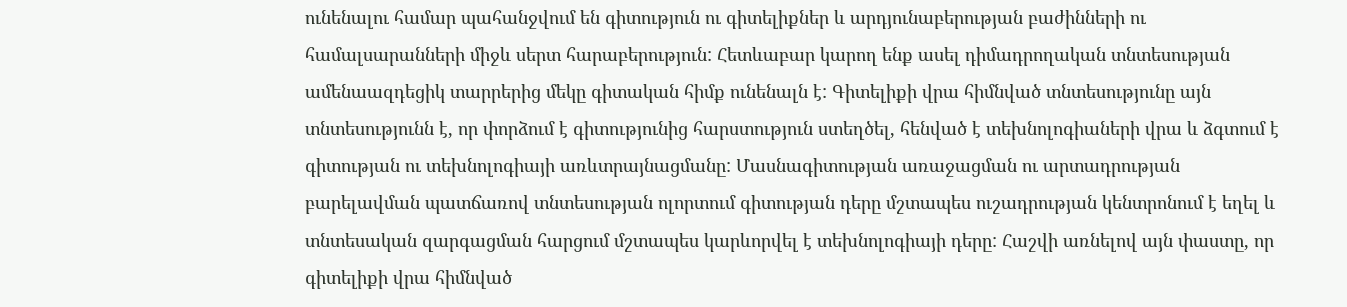ունենալու համար պահանջվում են գիտություն ու գիտելիքներ և արդյունաբերության բաժինների ու համալսարանների միջև սերտ հարաբերություն: Հետևաբար կարող ենք ասել դիմադրողական տնտեսության ամենաազդեցիկ տարրերից մեկը գիտական հիմք ունենալն է: Գիտելիքի վրա հիմնված տնտեսությունը այն տնտեսությունն է, որ փորձում է գիտությունից հարստություն ստեղծել, հենված է տեխնոլոգիաների վրա և ձգտում է գիտության ու տեխնոլոգիայի առևտրայնացմանը: Մասնագիտության առաջացման ու արտադրության բարելավման պատճառով տնտեսության ոլորտում գիտության դերը մշտապես ուշադրության կենտրոնում է եղել և տնտեսական զարգացման հարցում մշտապես կարևորվել է տեխնոլոգիայի դերը: Հաշվի առնելով այն փաստը, որ գիտելիքի վրա հիմնված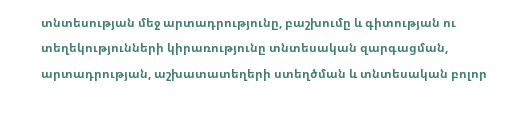տնտեսության մեջ արտադրությունը, բաշխումը և գիտության ու տեղեկությունների կիրառությունը տնտեսական զարգացման, արտադրության, աշխատատեղերի ստեղծման և տնտեսական բոլոր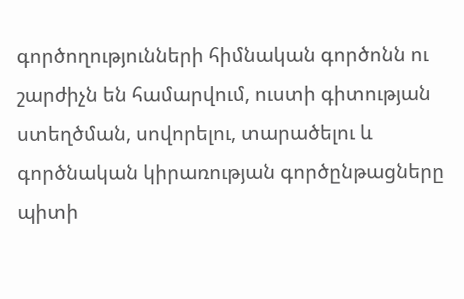գործողությունների հիմնական գործոնն ու շարժիչն են համարվում, ուստի գիտության ստեղծման, սովորելու, տարածելու և գործնական կիրառության գործընթացները պիտի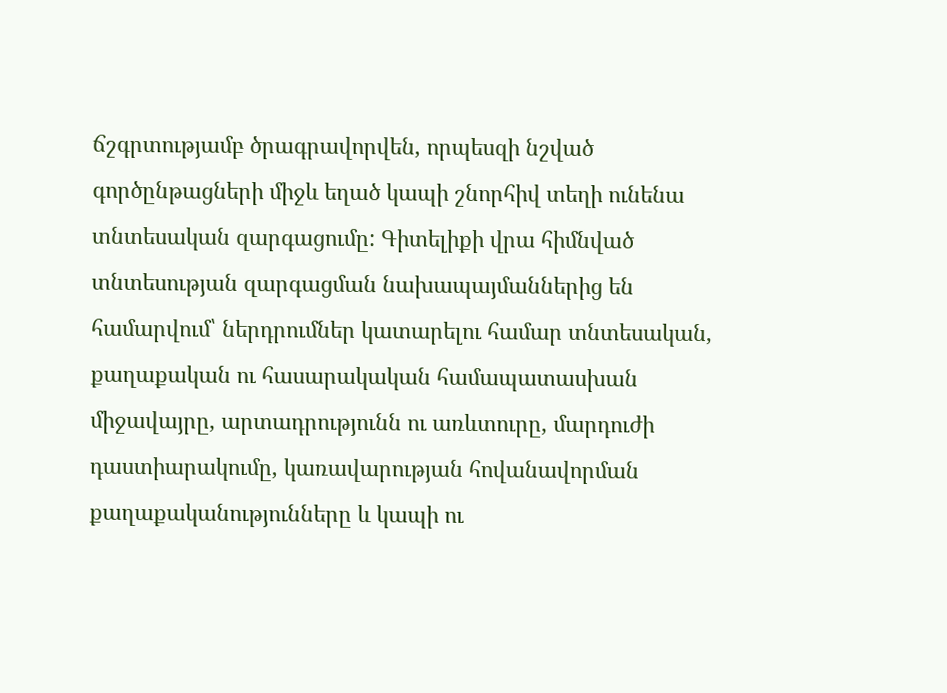ճշգրտությամբ ծրագրավորվեն, որպեսզի նշված գործընթացների միջև եղած կապի շնորհիվ տեղի ունենա տնտեսական զարգացումը: Գիտելիքի վրա հիմնված տնտեսության զարգացման նախապայմաններից են համարվում՝ ներդրումներ կատարելու համար տնտեսական, քաղաքական ու հասարակական համապատասխան միջավայրը, արտադրությունն ու առևտուրը, մարդուժի դաստիարակումը, կառավարության հովանավորման քաղաքականությունները և կապի ու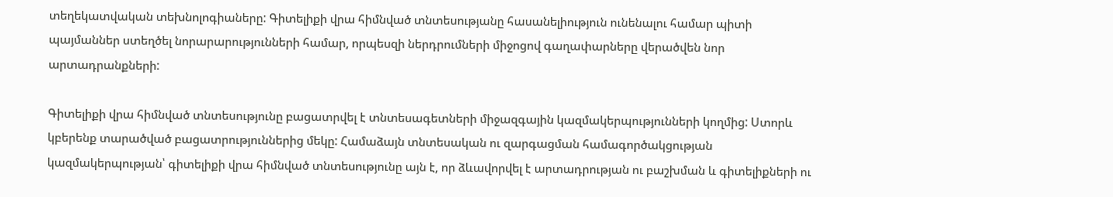տեղեկատվական տեխնոլոգիաները: Գիտելիքի վրա հիմնված տնտեսությանը հասանելիություն ունենալու համար պիտի պայմաններ ստեղծել նորարարությունների համար, որպեսզի ներդրումների միջոցով գաղափարները վերածվեն նոր արտադրանքների:

Գիտելիքի վրա հիմնված տնտեսությունը բացատրվել է տնտեսագետների միջազգային կազմակերպությունների կողմից: Ստորև կբերենք տարածված բացատրություններից մեկը: Համաձայն տնտեսական ու զարգացման համագործակցության կազմակերպության՝ գիտելիքի վրա հիմնված տնտեսությունը այն է, որ ձևավորվել է արտադրության ու բաշխման և գիտելիքների ու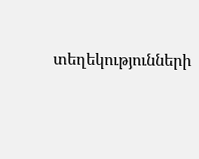տեղեկությունների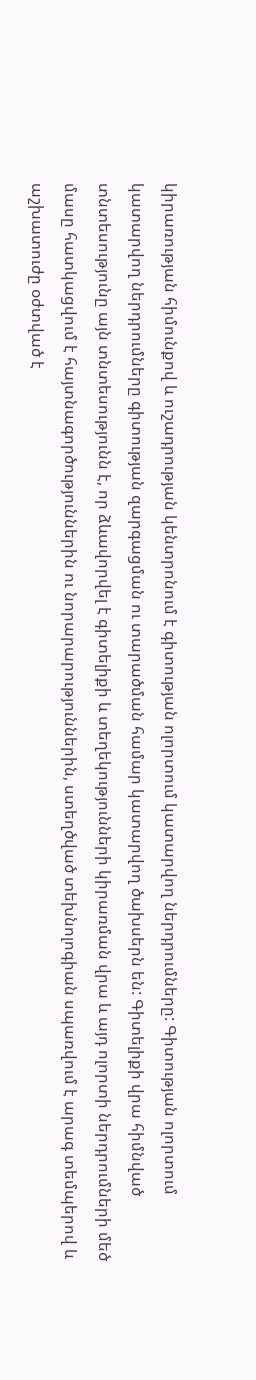կիրառության հիմունքով և ուշադրության կենտրոնում է գիտության ոլորտում կատարվող ներդրումները: Գիտության ոլորտում կատարվող ներդրումները գիտության զարգացման ու տարածման համար կատարվող ծախսերն են: Գիտելիքի վրա հիմնված տնտեսությունը այն տնտեսությունն է, որ ձևավորվել է գիտելիքի և տեղեկությունների կիրառման վրա և այդ ոլորտի ներդրումների մեծ մասը հատկացվում է հայտնագործություններին ու նորարարություններին, ստեղծված տեխնոլոգիան սպառվում է արագ տեմպերով և աշխատուժը օժտված է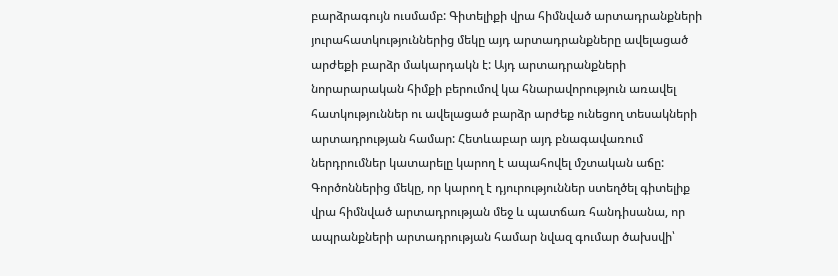բարձրագույն ուսմամբ: Գիտելիքի վրա հիմնված արտադրանքների յուրահատկություններից մեկը այդ արտադրանքները ավելացած արժեքի բարձր մակարդակն է: Այդ արտադրանքների նորարարական հիմքի բերումով կա հնարավորություն առավել հատկություններ ու ավելացած բարձր արժեք ունեցող տեսակների արտադրության համար: Հետևաբար այդ բնագավառում ներդրումներ կատարելը կարող է ապահովել մշտական աճը:
Գործոններից մեկը, որ կարող է դյուրություններ ստեղծել գիտելիք վրա հիմնված արտադրության մեջ և պատճառ հանդիսանա, որ ապրանքների արտադրության համար նվազ գումար ծախսվի՝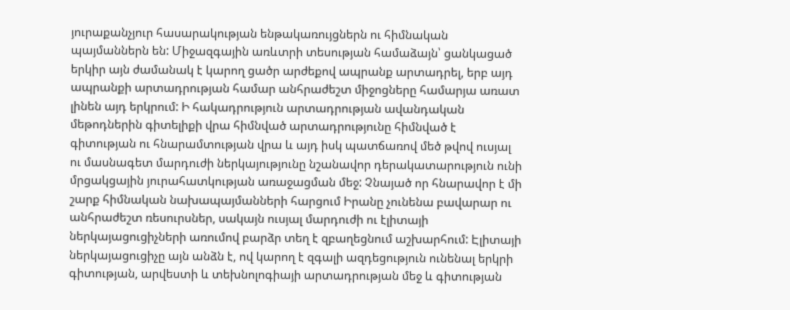յուրաքանչյուր հասարակության ենթակառույցներն ու հիմնական պայմաններն են: Միջազգային առևտրի տեսության համաձայն՝ ցանկացած երկիր այն ժամանակ է կարող ցածր արժեքով ապրանք արտադրել, երբ այդ ապրանքի արտադրության համար անհրաժեշտ միջոցները համարյա առատ լինեն այդ երկրում: Ի հակադրություն արտադրության ավանդական մեթոդներին գիտելիքի վրա հիմնված արտադրությունը հիմնված է գիտության ու հնարամտության վրա և այդ իսկ պատճառով մեծ թվով ուսյալ ու մասնագետ մարդուժի ներկայությունը նշանավոր դերակատարություն ունի մրցակցային յուրահատկության առաջացման մեջ: Չնայած որ հնարավոր է մի շարք հիմնական նախապայմանների հարցում Իրանը չունենա բավարար ու անհրաժեշտ ռեսուրսներ, սակայն ուսյալ մարդուժի ու էլիտայի ներկայացուցիչների առումով բարձր տեղ է զբաղեցնում աշխարհում: Էլիտայի ներկայացուցիչը այն անձն է, ով կարող է զգալի ազդեցություն ունենալ երկրի գիտության, արվեստի և տեխնոլոգիայի արտադրության մեջ և գիտության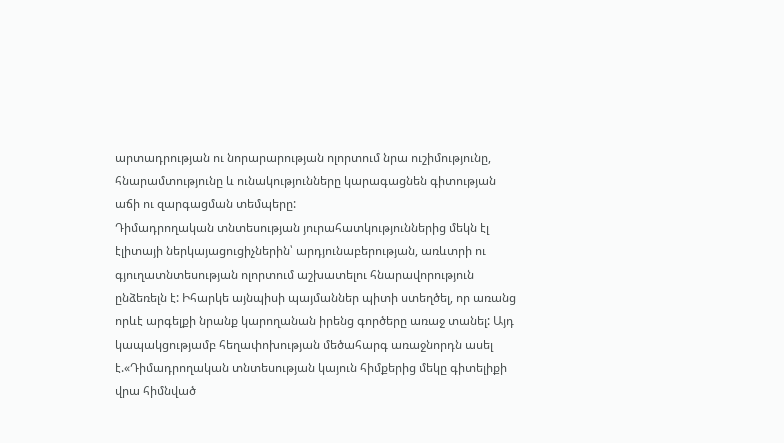արտադրության ու նորարարության ոլորտում նրա ուշիմությունը, հնարամտությունը և ունակությունները կարագացնեն գիտության աճի ու զարգացման տեմպերը:
Դիմադրողական տնտեսության յուրահատկություններից մեկն էլ էլիտայի ներկայացուցիչներին՝ արդյունաբերության, առևտրի ու գյուղատնտեսության ոլորտում աշխատելու հնարավորություն ընձեռելն է: Իհարկե այնպիսի պայմաններ պիտի ստեղծել, որ առանց որևէ արգելքի նրանք կարողանան իրենց գործերը առաջ տանել: Այդ կապակցությամբ հեղափոխության մեծահարգ առաջնորդն ասել է.«Դիմադրողական տնտեսության կայուն հիմքերից մեկը գիտելիքի վրա հիմնված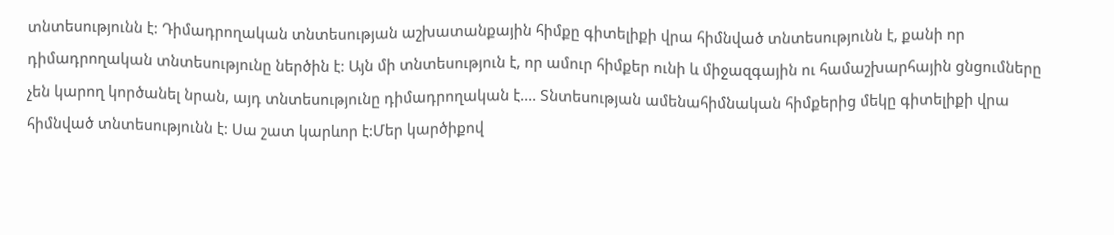տնտեսությունն է: Դիմադրողական տնտեսության աշխատանքային հիմքը գիտելիքի վրա հիմնված տնտեսությունն է, քանի որ դիմադրողական տնտեսությունը ներծին է: Այն մի տնտեսություն է, որ ամուր հիմքեր ունի և միջազգային ու համաշխարհային ցնցումները չեն կարող կործանել նրան, այդ տնտեսությունը դիմադրողական է.... Տնտեսության ամենահիմնական հիմքերից մեկը գիտելիքի վրա հիմնված տնտեսությունն է: Սա շատ կարևոր է:Մեր կարծիքով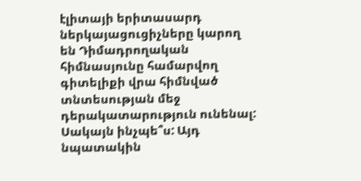էլիտայի երիտասարդ ներկայացուցիչները կարող են Դիմադրողական հիմնասյունը համարվող գիտելիքի վրա հիմնված տնտեսության մեջ դերակատարություն ունենալ: Սակայն ինչպե՞ս: Այդ նպատակին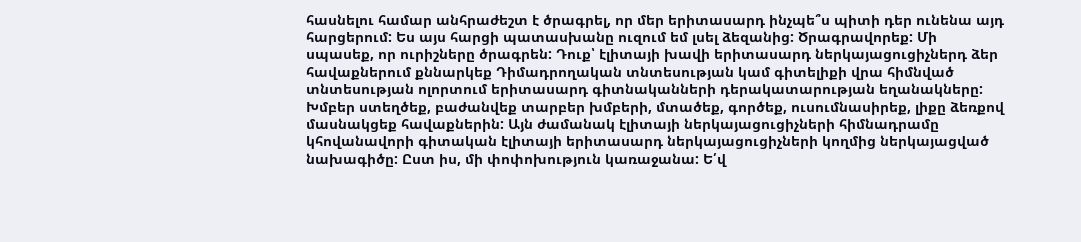հասնելու համար անհրաժեշտ է ծրագրել, որ մեր երիտասարդ ինչպե՞ս պիտի դեր ունենա այդ հարցերում: Ես այս հարցի պատասխանը ուզում եմ լսել ձեզանից: Ծրագրավորեք: Մի սպասեք, որ ուրիշները ծրագրեն: Դուք՝ էլիտայի խավի երիտասարդ ներկայացուցիչներդ ձեր հավաքներում քննարկեք Դիմադրողական տնտեսության կամ գիտելիքի վրա հիմնված տնտեսության ոլորտում երիտասարդ գիտնականների դերակատարության եղանակները: Խմբեր ստեղծեք, բաժանվեք տարբեր խմբերի, մտածեք, գործեք, ուսումնասիրեք, լիքը ձեռքով մասնակցեք հավաքներին: Այն ժամանակ էլիտայի ներկայացուցիչների հիմնադրամը կհովանավորի գիտական էլիտայի երիտասարդ ներկայացուցիչների կողմից ներկայացված նախագիծը: Ըստ իս, մի փոփոխություն կառաջանա: Ե՛վ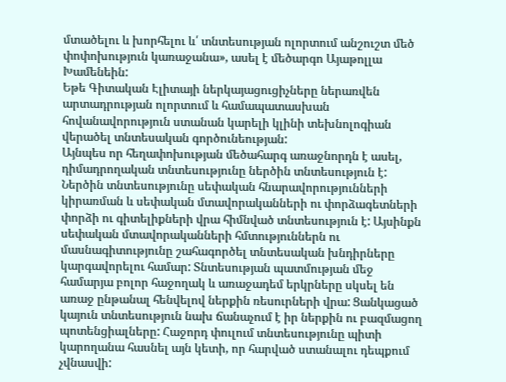մտածելու և խորհելու և՛ տնտեսության ոլորտում անշուշտ մեծ փոփոխություն կառաջանա», ասել է մեծարգո Այաթոլլա Խամենեին:
Եթե Գիտական Էլիտայի ներկայացուցիչները ներառվեն արտադրության ոլորտում և համապատասխան հովանավորություն ստանան կարելի կլինի տեխնոլոգիան վերածել տնտեսական գործունեության:
Այնպես որ հեղափոխության մեծահարգ առաջնորդն է ասել, դիմադրողական տնտեսությունը ներծին տնտեսություն է: Ներծին տնտեսությունը սեփական հնարավորությունների կիրառման և սեփական մտավորականների ու փորձագետների փորձի ու գիտելիքների վրա հիմնված տնտեսություն է: Այսինքն սեփական մտավորականների հմտություններն ու մասնագիտությունը շահագործել տնտեսական խնդիրները կարգավորելու համար: Տնտեսության պատմության մեջ համարյա բոլոր հաջողակ և առաջադեմ երկրները սկսել են առաջ ընթանալ հենվելով ներքին ռեսուրների վրա: Ցանկացած կայուն տնտեսություն նախ ճանաչում է իր ներքին ու բազմացող պոտենցիալները: Հաջորդ փուլում տնտեսությունը պիտի կարողանա հասնել այն կետի, որ հարված ստանալու դեպքում չվնասվի: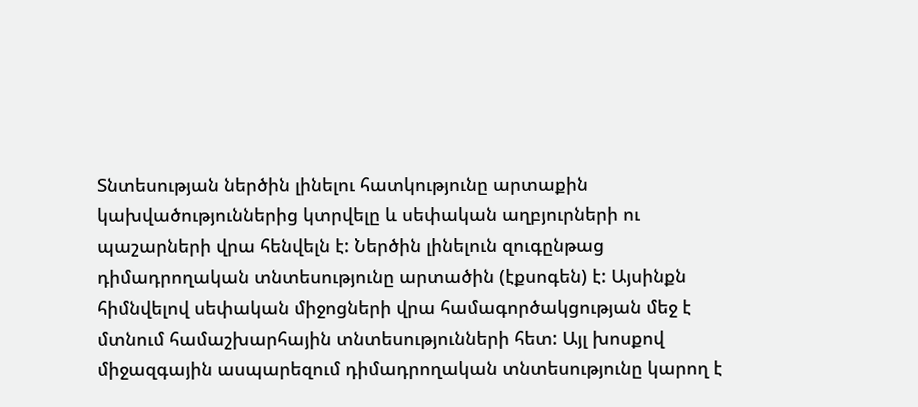Տնտեսության ներծին լինելու հատկությունը արտաքին կախվածություններից կտրվելը և սեփական աղբյուրների ու պաշարների վրա հենվելն է: Ներծին լինելուն զուգընթաց դիմադրողական տնտեսությունը արտածին (էքսոգեն) է: Այսինքն հիմնվելով սեփական միջոցների վրա համագործակցության մեջ է մտնում համաշխարհային տնտեսությունների հետ: Այլ խոսքով միջազգային ասպարեզում դիմադրողական տնտեսությունը կարող է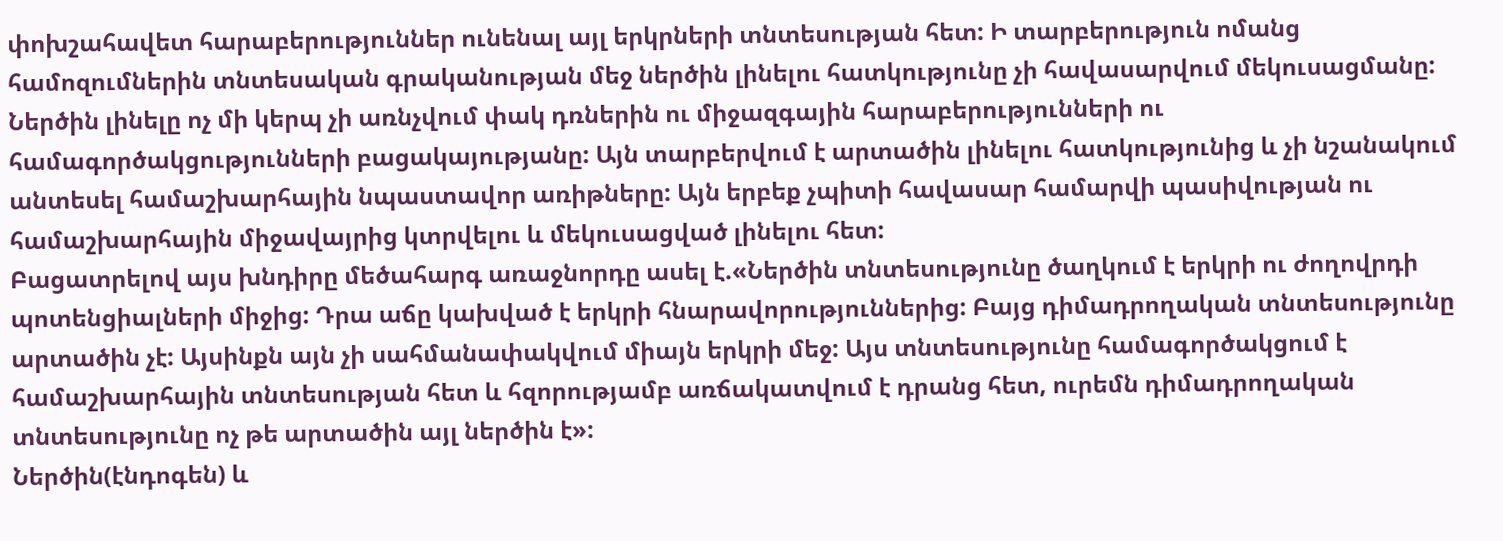փոխշահավետ հարաբերություններ ունենալ այլ երկրների տնտեսության հետ: Ի տարբերություն ոմանց համոզումներին տնտեսական գրականության մեջ ներծին լինելու հատկությունը չի հավասարվում մեկուսացմանը: Ներծին լինելը ոչ մի կերպ չի առնչվում փակ դռներին ու միջազգային հարաբերությունների ու համագործակցությունների բացակայությանը: Այն տարբերվում է արտածին լինելու հատկությունից և չի նշանակում անտեսել համաշխարհային նպաստավոր առիթները: Այն երբեք չպիտի հավասար համարվի պասիվության ու համաշխարհային միջավայրից կտրվելու և մեկուսացված լինելու հետ:
Բացատրելով այս խնդիրը մեծահարգ առաջնորդը ասել է.«Ներծին տնտեսությունը ծաղկում է երկրի ու ժողովրդի պոտենցիալների միջից: Դրա աճը կախված է երկրի հնարավորություններից: Բայց դիմադրողական տնտեսությունը արտածին չէ: Այսինքն այն չի սահմանափակվում միայն երկրի մեջ: Այս տնտեսությունը համագործակցում է համաշխարհային տնտեսության հետ և հզորությամբ առճակատվում է դրանց հետ, ուրեմն դիմադրողական տնտեսությունը ոչ թե արտածին այլ ներծին է»:
Ներծին(էնդոգեն) և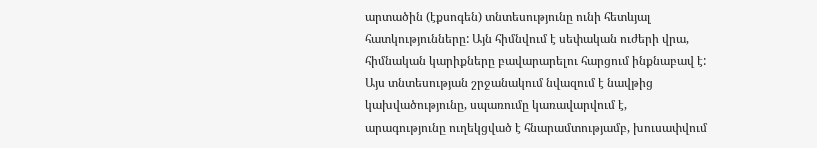արտածին (էքսոգեն) տնտեսությունը ունի հետևյալ հատկությունները: Այն հիմնվում է սեփական ուժերի վրա, հիմնական կարիքները բավարարելու հարցում ինքնաբավ է: Այս տնտեսության շրջանակում նվազում է նավթից կախվածությունը, սպառումը կառավարվում է, արագությունը ուղեկցված է հնարամտությամբ, խուսափվում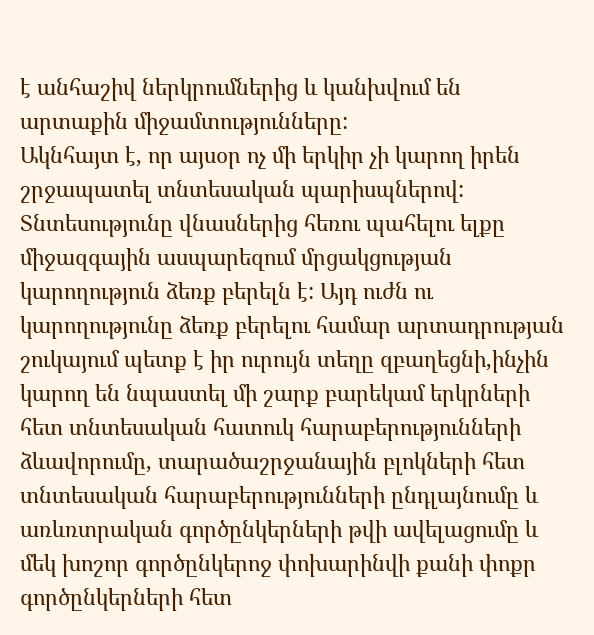է անհաշիվ ներկրումներից և կանխվում են արտաքին միջամտությունները:
Ակնհայտ է, որ այսօր ոչ մի երկիր չի կարող իրեն շրջապատել տնտեսական պարիսպներով: Տնտեսությունը վնասներից հեռու պահելու ելքը միջազգային ասպարեզում մրցակցության կարողություն ձեռք բերելն է: Այդ ուժն ու կարողությունը ձեռք բերելու համար արտադրության շուկայում պետք է իր ուրույն տեղը զբաղեցնի,ինչին կարող են նպաստել մի շարք բարեկամ երկրների հետ տնտեսական հատուկ հարաբերությունների ձևավորումը, տարածաշրջանային բլոկների հետ տնտեսական հարաբերությունների ընդլայնումը և առևռտրական գործընկերների թվի ավելացումը և մեկ խոշոր գործընկերոջ փոխարինվի քանի փոքր գործընկերների հետ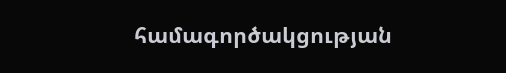համագործակցության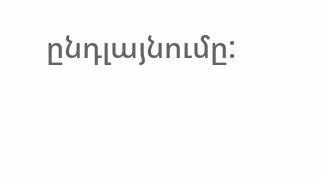ընդլայնումը: